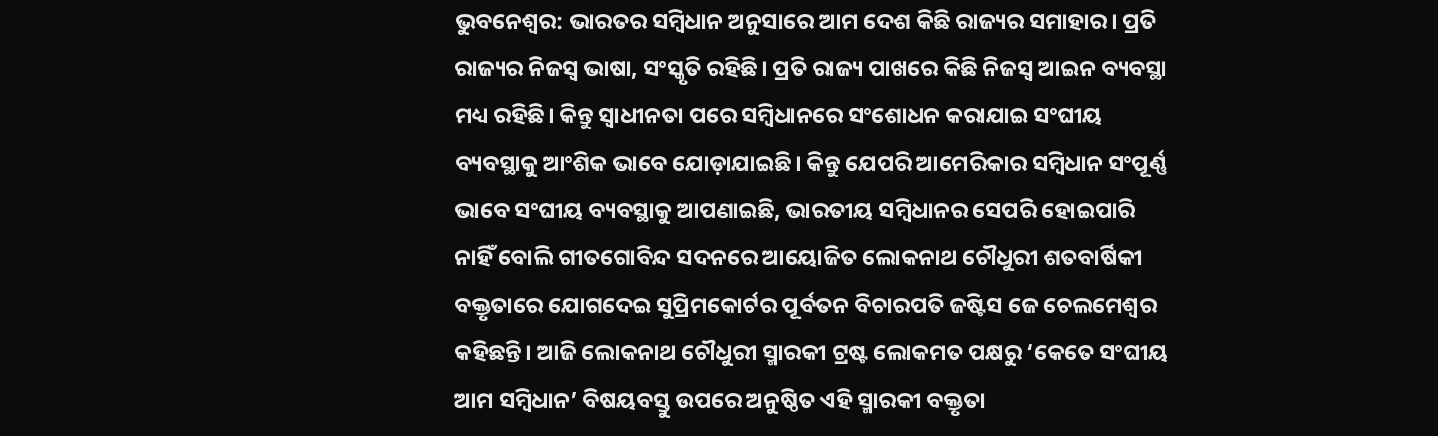ଭୁବନେଶ୍ବର: ଭାରତର ସମ୍ବିଧାନ ଅନୁସାରେ ଆମ ଦେଶ କିଛି ରାଜ୍ୟର ସମାହାର। ପ୍ରତି ରାଜ୍ୟର ନିଜସ୍ବ ଭାଷା, ସଂସ୍କୃତି ରହିଛି। ପ୍ରତି ରାଜ୍ୟ ପାଖରେ କିଛି ନିଜସ୍ବ ଆଇନ ବ୍ୟବସ୍ଥା ମଧ୍ୟ ରହିଛି। କିନ୍ତୁ ସ୍ବାଧୀନତା ପରେ ସମ୍ବିଧାନରେ ସଂଶୋଧନ କରାଯାଇ ସଂଘୀୟ ବ୍ୟବସ୍ଥାକୁ ଆଂଶିକ ଭାବେ ଯୋଡ଼ାଯାଇଛି। କିନ୍ତୁ ଯେପରି ଆମେରିକାର ସମ୍ବିଧାନ ସଂପୂର୍ଣ୍ଣ ଭାବେ ସଂଘୀୟ ବ୍ୟବସ୍ଥାକୁ ଆପଣାଇଛି, ଭାରତୀୟ ସମ୍ବିଧାନର ସେପରି ହୋଇପାରି ନାହିଁ ବୋଲି ଗୀତଗୋବିନ୍ଦ ସଦନରେ ଆୟୋଜିତ ଲୋକନାଥ ଚୌଧୁରୀ ଶତବାର୍ଷିକୀ ବକ୍ତୃତାରେ ଯୋଗଦେଇ ସୁପ୍ରିମକୋର୍ଟର ପୂର୍ବତନ ବିଚାରପତି ଜଷ୍ଟିସ ଜେ ଚେଲମେଶ୍ବର କହିଛନ୍ତି। ଆଜି ଲୋକନାଥ ଚୌଧୁରୀ ସ୍ମାରକୀ ଟ୍ରଷ୍ଟ ଲୋକମତ ପକ୍ଷରୁ ‘କେତେ ସଂଘୀୟ ଆମ ସମ୍ବିଧାନ’ ବିଷୟବସ୍ତୁ ଉପରେ ଅନୁଷ୍ଠିତ ଏହି ସ୍ମାରକୀ ବକ୍ତୃତା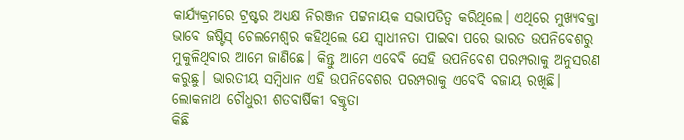କାର୍ଯ୍ୟକ୍ରମରେ ଟ୍ରଷ୍ଟର ଅଧ୍ୟକ୍ଷ ନିରଞ୍ଜନ ପଟ୍ଟନାୟକ ସଭାପତିତ୍ବ କରିଥିଲେ। ଏଥିରେ ମୁଖ୍ୟବକ୍ତା ଭାବେ ଜଷ୍ଟିସ୍ ଚେଲମେଶ୍ବର କହିଥିଲେ ଯେ ସ୍ବାଧୀନତା ପାଇବା ପରେ ଭାରତ ଉପନିବେଶରୁ ମୁକୁଳିଥିବାର ଆମେ ଜାଣିଛେ। କିନ୍ତୁ ଆମେ ଏବେବି ସେହି ଉପନିବେଶ ପରମ୍ପରାକୁ ଅନୁସରଣ କରୁଛୁ। ଭାରତୀୟ ସମ୍ବିଧାନ ଏହି ଉପନିବେଶର ପରମ୍ପରାକୁ ଏବେବି ବଜାୟ ରଖିଛି।
ଲୋକନାଥ ଚୌଧୁରୀ ଶତବାର୍ଷିକୀ ବକ୍ତୃତା
କିଛି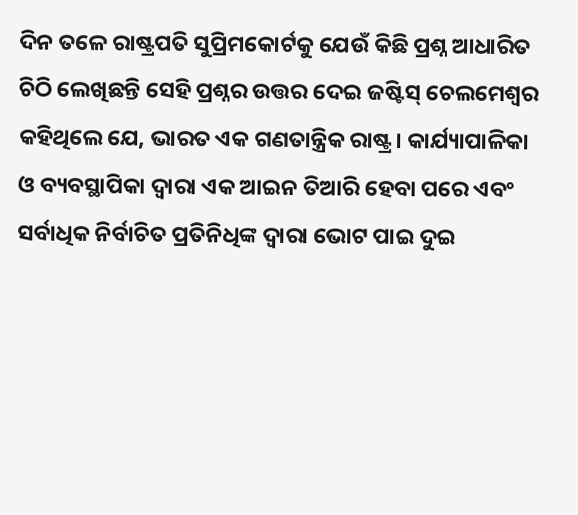ଦିନ ତଳେ ରାଷ୍ଟ୍ରପତି ସୁପ୍ରିମକୋର୍ଟକୁ ଯେଉଁ କିଛି ପ୍ରଶ୍ନ ଆଧାରିତ ଚିଠି ଲେଖିଛନ୍ତି ସେହି ପ୍ରଶ୍ନର ଉତ୍ତର ଦେଇ ଜଷ୍ଟିସ୍ ଚେଲମେଶ୍ବର କହିଥିଲେ ଯେ, ଭାରତ ଏକ ଗଣତାନ୍ତ୍ରିକ ରାଷ୍ଟ୍ର। କାର୍ଯ୍ୟାପାଳିକା ଓ ବ୍ୟବସ୍ଥାପିକା ଦ୍ବାରା ଏକ ଆଇନ ତିଆରି ହେବା ପରେ ଏବଂ ସର୍ବାଧିକ ନିର୍ବାଚିତ ପ୍ରତିନିଧିଙ୍କ ଦ୍ବାରା ଭୋଟ ପାଇ ଦୁଇ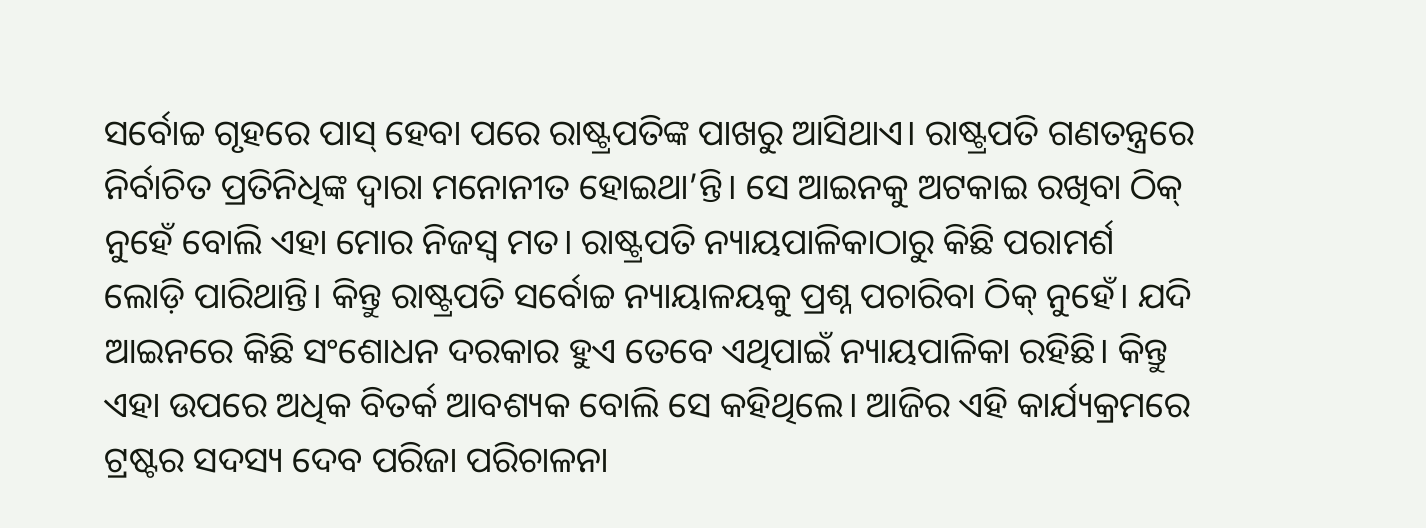ସର୍ବୋଚ୍ଚ ଗୃହରେ ପାସ୍ ହେବା ପରେ ରାଷ୍ଟ୍ରପତିଙ୍କ ପାଖରୁ ଆସିଥାଏ। ରାଷ୍ଟ୍ରପତି ଗଣତନ୍ତ୍ରରେ ନିର୍ବାଚିତ ପ୍ରତିନିଧିଙ୍କ ଦ୍ବାରା ମନୋନୀତ ହୋଇଥା’ନ୍ତି। ସେ ଆଇନକୁ ଅଟକାଇ ରଖିବା ଠିକ୍ ନୁହେଁ ବୋଲି ଏହା ମୋର ନିଜସ୍ବ ମତ। ରାଷ୍ଟ୍ରପତି ନ୍ୟାୟପାଳିକାଠାରୁ କିଛି ପରାମର୍ଶ ଲୋଡ଼ି ପାରିଥାନ୍ତି। କିନ୍ତୁ ରାଷ୍ଟ୍ରପତି ସର୍ବୋଚ୍ଚ ନ୍ୟାୟାଳୟକୁ ପ୍ରଶ୍ନ ପଚାରିବା ଠିକ୍ ନୁହେଁ। ଯଦି ଆଇନରେ କିଛି ସଂଶୋଧନ ଦରକାର ହୁଏ ତେବେ ଏଥିପାଇଁ ନ୍ୟାୟପାଳିକା ରହିଛି। କିନ୍ତୁ ଏହା ଉପରେ ଅଧିକ ବିତର୍କ ଆବଶ୍ୟକ ବୋଲି ସେ କହିଥିଲେ। ଆଜିର ଏହି କାର୍ଯ୍ୟକ୍ରମରେ ଟ୍ରଷ୍ଟର ସଦସ୍ୟ ଦେବ ପରିଜା ପରିଚାଳନା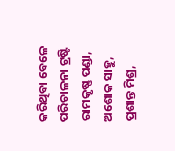କରିଥିବା ବେଳେ ପରିଚାଳନା ଟ୍ରଷ୍ଟି ରାମକୃଷ୍ଣ ପଣ୍ଡା, ଅଶୋକ ସାହୁ, ପ୍ରଶାନ୍ତ ମିଶ୍ର,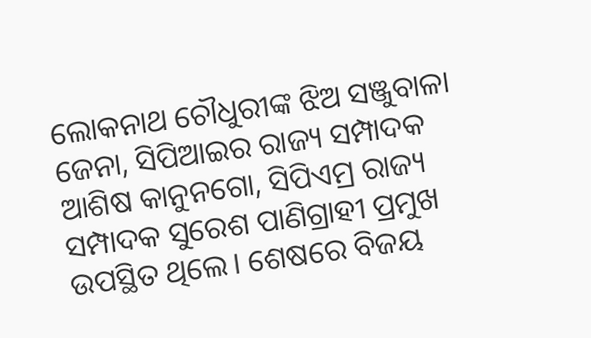ଲୋକନାଥ ଚୌଧୁରୀଙ୍କ ଝିଅ ସଞ୍ଜୁବାଳା ଜେନା, ସିପିଆଇର ରାଜ୍ୟ ସମ୍ପାଦକ ଆଶିଷ କାନୁନଗୋ, ସିପିଏମ୍ର ରାଜ୍ୟ ସମ୍ପାଦକ ସୁରେଶ ପାଣିଗ୍ରାହୀ ପ୍ରମୁଖ ଉପସ୍ଥିତ ଥିଲେ। ଶେଷରେ ବିଜୟ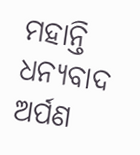ମହାନ୍ତି ଧନ୍ୟବାଦ ଅର୍ପଣ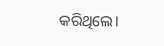କରିଥିଲେ।